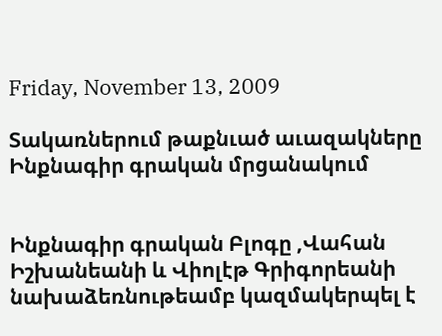Friday, November 13, 2009

Տակառներում թաքնւած աւազակները Ինքնագիր գրական մրցանակում


Ինքնագիր գրական Բլոգը ,Վահան Իշխանեանի և Վիոլէթ Գրիգորեանի նախաձեռնութեամբ կազմակերպել է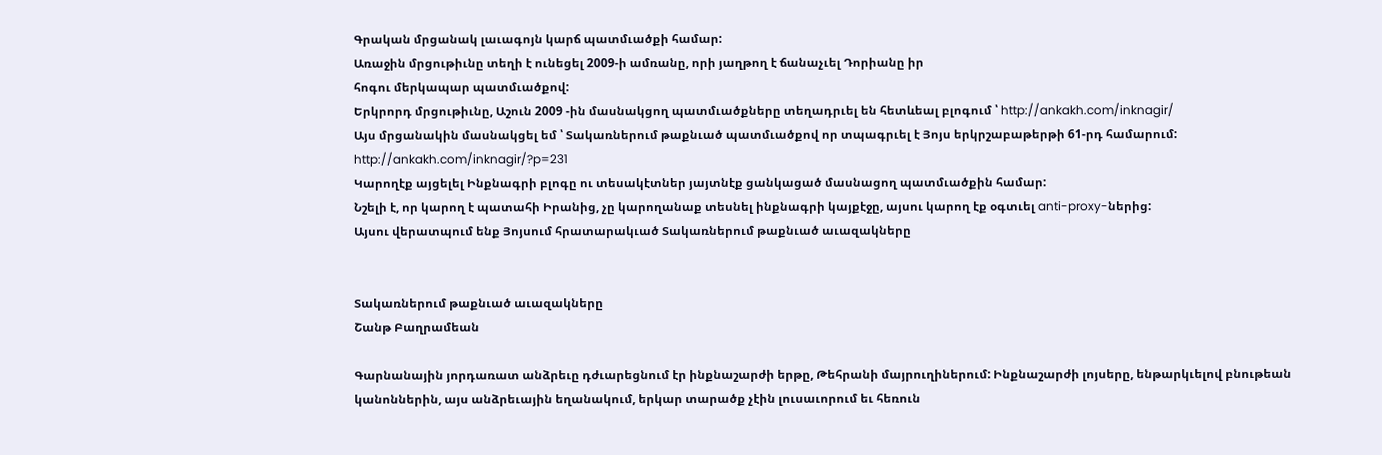Գրական մրցանակ լաւագոյն կարճ պատմւածքի համար:
Առաջին մրցութիւնը տեղի է ունեցել 2009-ի ամռանը, որի յաղթող է ճանաչւել Դորիանը իր
հոգու մերկապար պատմւածքով:
Երկրորդ մրցութիւնը, Աշուն 2009 -ին մասնակցող պատմւածքները տեղադրւել են հետևեալ բլոգում ՝ http://ankakh.com/inknagir/
Այս մրցանակին մասնակցել եմ ՝ Տակառներում թաքնւած պատմւածքով որ տպագրւել է Յոյս երկրշաբաթերթի 61-րդ համարում: http://ankakh.com/inknagir/?p=231
Կարողէք այցելել Ինքնագրի բլոգը ու տեսակէտներ յայտնէք ցանկացած մասնացող պատմւածքին համար:
Նշելի է, որ կարող է պատահի Իրանից, չը կարողանաք տեսնել ինքնագրի կայքէջը, այսու կարող էք օգտւել anti-proxy-ներից:
Այսու վերատպում ենք Յոյսում հրատարակւած Տակառներում թաքնւած աւազակները


Տակառներում թաքնւած աւազակները
Շանթ Բաղրամեան

Գարնանային յորդառատ անձրեւը դժւարեցնում էր ինքնաշարժի երթը, Թեհրանի մայրուղիներում: Ինքնաշարժի լոյսերը, ենթարկւելով բնութեան կանոններին, այս անձրեւային եղանակում, երկար տարածք չէին լուսաւորում եւ հեռուն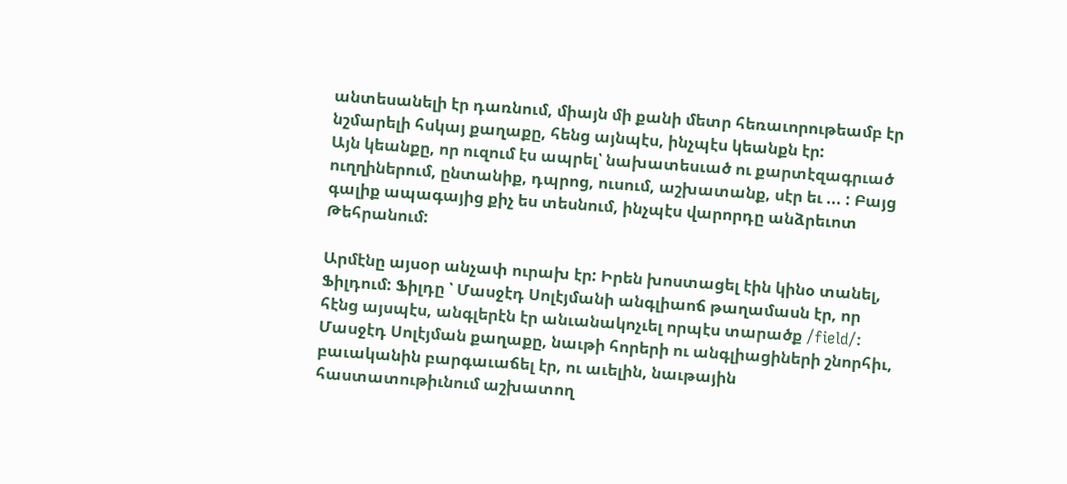անտեսանելի էր դառնում, միայն մի քանի մետր հեռաւորութեամբ էր նշմարելի հսկայ քաղաքը, հենց այնպէս, ինչպէս կեանքն էր:
Այն կեանքը, որ ուզում էս ապրել՝ նախատեսւած ու քարտէզագրւած ուղղիներում, ընտանիք, դպրոց, ուսում, աշխատանք, սէր եւ ... : Բայց գալիք ապագայից քիչ ես տեսնում, ինչպէս վարորդը անձրեւոտ Թեհրանում:

Արմէնը այսօր անչափ ուրախ էր: Իրեն խոստացել էին կինօ տանել, Ֆիլդում: Ֆիլդը ՝ Մասջէդ Սոլէյմանի անգլիաոճ թաղամասն էր, որ հէնց այսպէս, անգլերէն էր անւանակոչւել որպէս տարածք /field/: Մասջէդ Սոլէյման քաղաքը, նաւթի հորերի ու անգլիացիների շնորհիւ, բաւականին բարգաւաճել էր, ու աւելին, նաւթային հաստատութիւնում աշխատող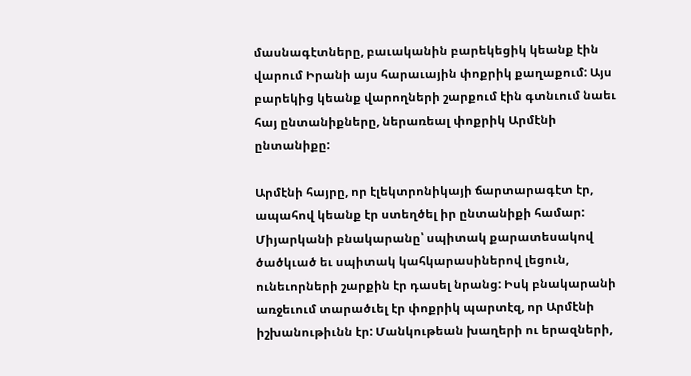մասնագէտները, բաւականին բարեկեցիկ կեանք էին վարում Իրանի այս հարաւային փոքրիկ քաղաքում: Այս բարեկից կեանք վարողների շարքում էին գտնւում նաեւ հայ ընտանիքները, ներառեալ փոքրիկ Արմէնի ընտանիքը:

Արմէնի հայրը, որ էլեկտրոնիկայի ճարտարագէտ էր, ապահով կեանք էր ստեղծել իր ընտանիքի համար: Միյարկանի բնակարանը՝ սպիտակ քարատեսակով ծածկւած եւ սպիտակ կահկարասիներով լեցուն, ունեւորների շարքին էր դասել նրանց: Իսկ բնակարանի առջեւում տարածւել էր փոքրիկ պարտէզ, որ Արմէնի իշխանութիւնն էր: Մանկութեան խաղերի ու երազների,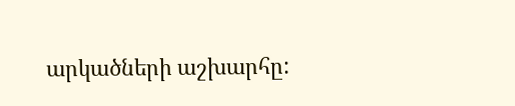արկածների աշխարհը: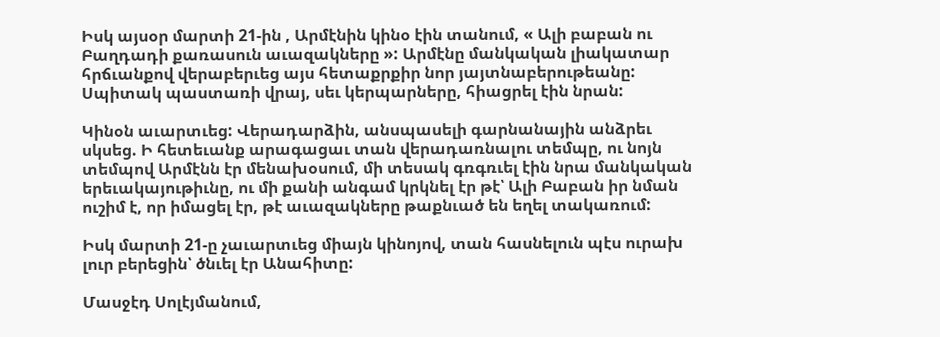Իսկ այսօր մարտի 21-ին , Արմէնին կինօ էին տանում, « Ալի բաբան ու Բաղդադի քառասուն աւազակները »: Արմէնը մանկական լիակատար հրճւանքով վերաբերւեց այս հետաքրքիր նոր յայտնաբերութեանը: Սպիտակ պաստառի վրայ, սեւ կերպարները, հիացրել էին նրան:

Կինօն աւարտւեց: Վերադարձին, անսպասելի գարնանային անձրեւ սկսեց. Ի հետեւանք արագացաւ տան վերադառնալու տեմպը, ու նոյն տեմպով Արմէնն էր մենախօսում, մի տեսակ գռգռւել էին նրա մանկական երեւակայութիւնը, ու մի քանի անգամ կրկնել էր թէ՝ Ալի Բաբան իր նման ուշիմ է, որ իմացել էր, թէ աւազակները թաքնւած են եղել տակառում:

Իսկ մարտի 21-ը չաւարտւեց միայն կինոյով, տան հասնելուն պէս ուրախ լուր բերեցին՝ ծնւել էր Անահիտը:

Մասջէդ Սոլէյմանում,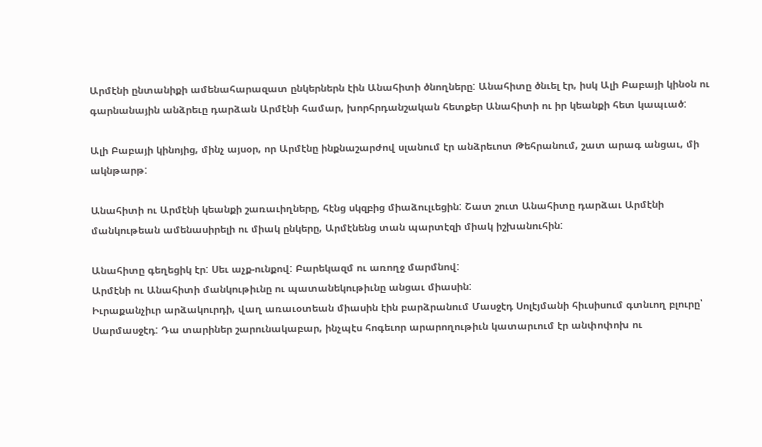Արմէնի ընտանիքի ամենահարազատ ընկերներն էին Անահիտի ծնողները: Անահիտը ծնւել էր, իսկ Ալի Բաբայի կինօն ու գարնանային անձրեւը դարձան Արմէնի համար, խորհրդանշական հետքեր Անահիտի ու իր կեանքի հետ կապւած:

Ալի Բաբայի կինոյից, մինչ այսօր, որ Արմէնը ինքնաշարժով սլանում էր անձրեւոտ Թեհրանում, շատ արագ անցաւ, մի ակնթարթ:

Անահիտի ու Արմէնի կեանքի շառաւիղները, հէնց սկզբից միաձուլւեցին: Շատ շուտ Անահիտը դարձաւ Արմէնի մանկութեան ամենասիրելի ու միակ ընկերը, Արմէնենց տան պարտէզի միակ իշխանուհին:

Անահիտը գեղեցիկ էր: Սեւ աչք-ունքով: Բարեկազմ ու առողջ մարմնով:
Արմէնի ու Անահիտի մանկութիւնը ու պատանեկութիւնը անցաւ միասին:
Իւրաքանչիւր արձակուրդի, վաղ առաւօտեան միասին էին բարձրանում Մասջէդ Սոլէյմանի հիւսիսում գտնւող բլուրը՝ Սարմասջէդ: Դա տարիներ շարունակաբար, ինչպէս հոգեւոր արարողութիւն կատարւում էր անփոփոխ ու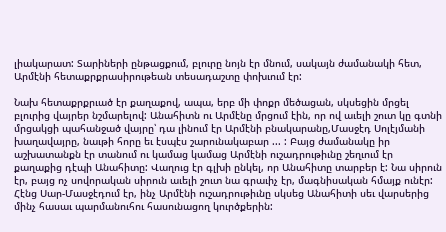լիակարատ: Տարիների ընթացքում, բլուրը նոյն էր մնում, սակայն ժամանակի հետ, Արմէնի հետաքրքրասիրութեան տեսադաշտը փոխւում էր:

Նախ հետաքրքրւած էր քաղաքով, ապա, երբ մի փոքր մեծացան, սկսեցին մրցել բլուրից վայրեր նշմարելով: Անահիտն ու Արմէնը մրցում էին, որ ով աւելի շուտ կը գտնի մրցակցի պահանջած վայրը՝ դա լինում էր Արմէնի բնակարանը,Մասջէդ Սոլէյմանի խաղավայրը, նաւթի հորը եւ էսպէս շարունակաբար ... : Բայց ժամանակը իր աշխատանքն էր տանում ու կամաց կամաց Արմէնի ուշադրութիւնը շեղւում էր քաղաքից դէպի Անահիտը: Վաղուց էր գլխի ընկել, որ Անահիտը տարբեր է: Նա սիրուն էր, բայց ոչ սովորական սիրուն աւելի շուտ նա գրաւիչ էր, մագնիսական հմայք ունէր: Հէնց Սար-Մասջէդում էր, ինչ Արմէնի ուշադրութիւնը սկսեց Անահիտի սեւ վարսերից մինչ հասաւ պարմանուհու հասունացող կուրծքերին: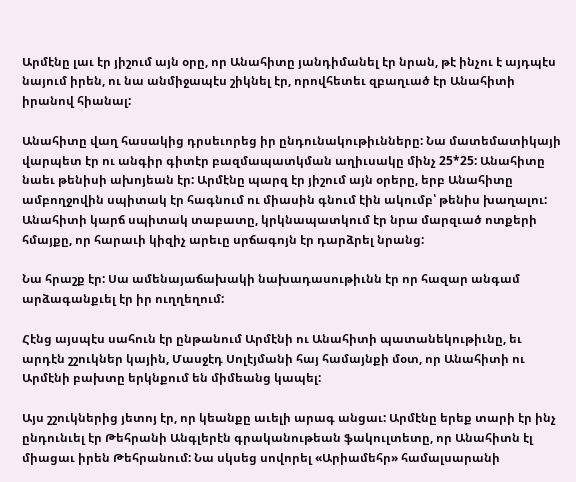Արմէնը լաւ էր յիշում այն օրը, որ Անահիտը յանդիմանել էր նրան, թէ ինչու է այդպէս նայում իրեն, ու նա անմիջապէս շիկնել էր, որովհետեւ զբաղւած էր Անահիտի իրանով հիանալ:

Անահիտը վաղ հասակից դրսեւորեց իր ընդունակութիւնները: Նա մատեմատիկայի վարպետ էր ու անգիր գիտէր բազմապատկման աղիւսակը մինչ 25*25: Անահիտը նաեւ թենիսի ախոյեան էր: Արմէնը պարզ էր յիշում այն օրերը, երբ Անահիտը ամբողջովին սպիտակ էր հագնում ու միասին գնում էին ակումբ՝ թենիս խաղալու: Անահիտի կարճ սպիտակ տաբատը, կրկնապատկում էր նրա մարզւած ոտքերի հմայքը, որ հարաւի կիզիչ արեւը սրճագոյն էր դարձրել նրանց:

Նա հրաշք էր: Սա ամենայաճախակի նախադասութիւնն էր որ հազար անգամ արձագանքւել էր իր ուղղեղում:

Հէնց այսպէս սահուն էր ընթանում Արմէնի ու Անահիտի պատանեկութիւնը, եւ արդէն շշուկներ կային, Մասջէդ Սոլէյմանի հայ համայնքի մօտ, որ Անահիտի ու Արմէնի բախտը երկնքում են միմեանց կապել:

Այս շշուկներից յետոյ էր, որ կեանքը աւելի արագ անցաւ: Արմէնը երեք տարի էր ինչ ընդունւել էր Թեհրանի Անգլերէն գրականութեան ֆակուլտետը, որ Անահիտն էլ միացաւ իրեն Թեհրանում: Նա սկսեց սովորել «Արիամեհր» համալսարանի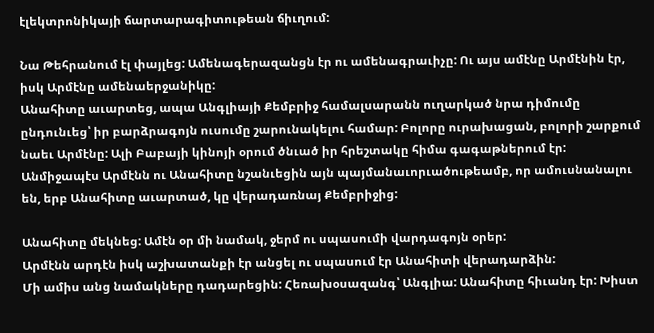էլեկտրոնիկայի ճարտարագիտութեան ճիւղում:

Նա Թեհրանում էլ փայլեց: Ամենագերազանցն էր ու ամենագրաւիչը: Ու այս ամէնը Արմէնին էր, իսկ Արմէնը ամենաերջանիկը:
Անահիտը աւարտեց, ապա Անգլիայի Քեմբրիջ համալսարանն ուղարկած նրա դիմումը ընդունւեց՝ իր բարձրագոյն ուսումը շարունակելու համար: Բոլորը ուրախացան, բոլորի շարքում նաեւ Արմէնը: Ալի Բաբայի կինոյի օրում ծնւած իր հրեշտակը հիմա գագաթներում էր:
Անմիջապէս Արմէնն ու Անահիտը նշանւեցին այն պայմանաւորւածութեամբ, որ ամուսնանալու են, երբ Անահիտը աւարտած, կը վերադառնայ Քեմբրիջից:

Անահիտը մեկնեց: Ամէն օր մի նամակ, ջերմ ու սպասումի վարդագոյն օրեր:
Արմէնն արդէն իսկ աշխատանքի էր անցել ու սպասում էր Անահիտի վերադարձին:
Մի ամիս անց նամակները դադարեցին: Հեռախօսազանգ՝ Անգլիա: Անահիտը հիւանդ էր: Խիստ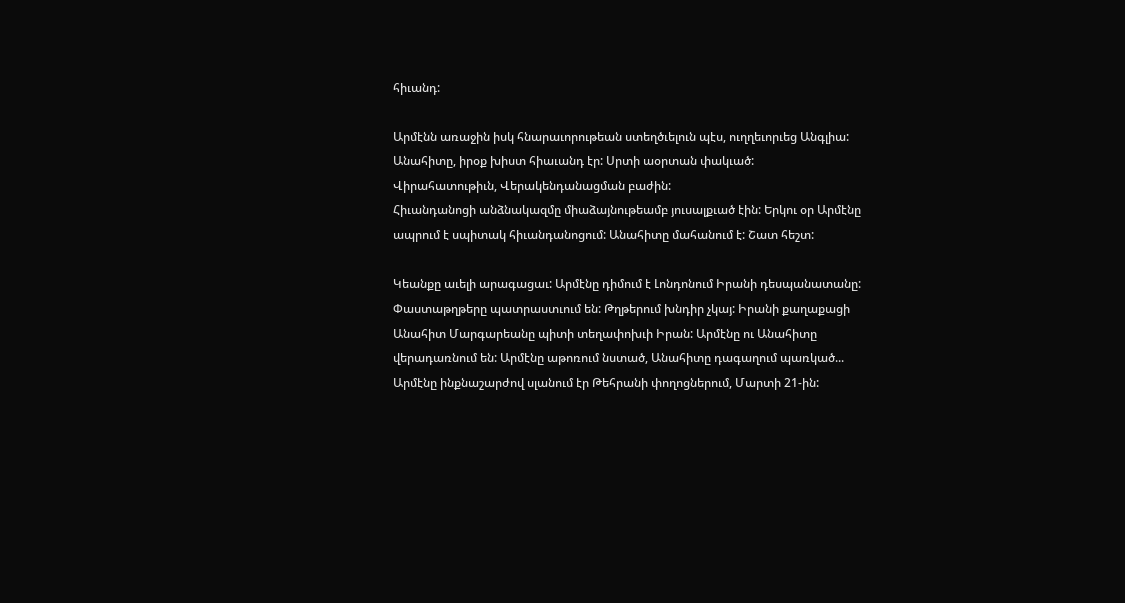հիւանդ:

Արմէնն առաջին իսկ հնարաւորութեան ստեղծւելուն պէս, ուղղեւորւեց Անգլիա: Անահիտը, իրօք խիստ հիաւանդ էր: Սրտի աօրտան փակւած:
Վիրահատութիւն, Վերակենդանացման բաժին:
Հիւանդանոցի անձնակազմը միաձայնութեամբ յուսալքւած էին: Երկու օր Արմէնը ապրում է սպիտակ հիւանդանոցում: Անահիտը մահանում է: Շատ հեշտ:

Կեանքը աւելի արագացաւ: Արմէնը դիմում է Լոնդոնում Իրանի դեսպանատանը: Փաստաթղթերը պատրաստւում են: Թղթերում խնդիր չկայ: Իրանի քաղաքացի Անահիտ Մարգարեանը պիտի տեղափոխւի Իրան: Արմէնը ու Անահիտը վերադառնում են: Արմէնը աթոռում նստած, Անահիտը դագաղում պառկած...
Արմէնը ինքնաշարժով սլանում էր Թեհրանի փողոցներում, Մարտի 21-ին: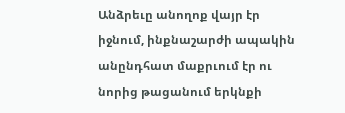Անձրեւը անողոք վայր էր իջնում, ինքնաշարժի ապակին անընդհատ մաքրւում էր ու նորից թացանում երկնքի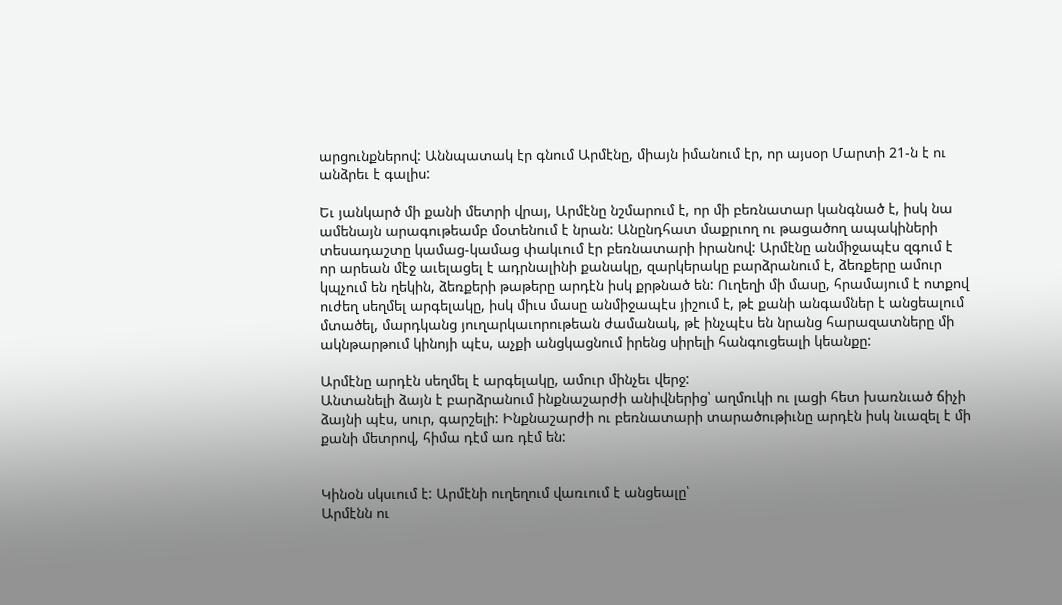արցունքներով: Աննպատակ էր գնում Արմէնը, միայն իմանում էր, որ այսօր Մարտի 21-ն է ու անձրեւ է գալիս:

Եւ յանկարծ մի քանի մետրի վրայ, Արմէնը նշմարում է, որ մի բեռնատար կանգնած է, իսկ նա ամենայն արագութեամբ մօտենում է նրան: Անընդհատ մաքրւող ու թացածող ապակիների տեսադաշտը կամաց-կամաց փակւում էր բեռնատարի իրանով: Արմէնը անմիջապէս զգում է որ արեան մէջ աւելացել է ադրնալինի քանակը, զարկերակը բարձրանում է, ձեռքերը ամուր կպչում են ղեկին, ձեռքերի թաթերը արդէն իսկ քրթնած են: Ուղեղի մի մասը, հրամայում է ոտքով ուժեղ սեղմել արգելակը, իսկ միւս մասը անմիջապէս յիշում է, թէ քանի անգամներ է անցեալում մտածել, մարդկանց յուղարկաւորութեան ժամանակ, թէ ինչպէս են նրանց հարազատները մի ակնթարթում կինոյի պէս, աչքի անցկացնում իրենց սիրելի հանգուցեալի կեանքը:

Արմէնը արդէն սեղմել է արգելակը, ամուր մինչեւ վերջ:
Անտանելի ձայն է բարձրանում ինքնաշարժի անիվներից՝ աղմուկի ու լացի հետ խառնւած ճիչի ձայնի պէս, սուր, գարշելի: Ինքնաշարժի ու բեռնատարի տարածութիւնը արդէն իսկ նւազել է մի քանի մետրով, հիմա դէմ առ դէմ են:


Կինօն սկսւում է: Արմէնի ուղեղում վառւում է անցեալը՝
Արմէնն ու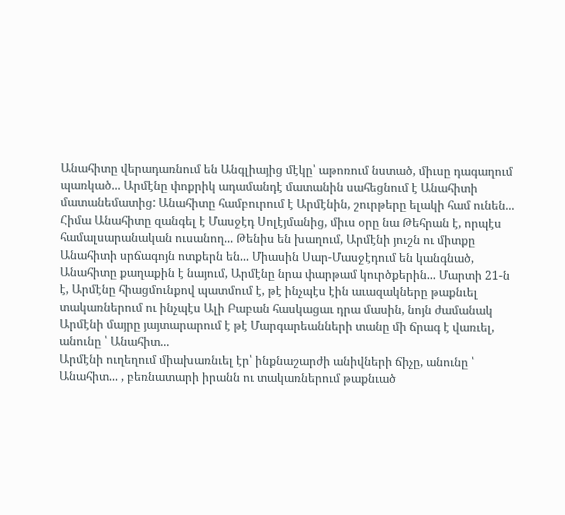Անահիտը վերադառնում են Անգլիայից մէկը՝ աթոռում նստած, միւսը դագաղում պառկած... Արմէնը փոքրիկ ադամանդէ մատանին սահեցնում է Անահիտի մատանեմատից: Անահիտը համբուրում է Արմէնին, շուրթերը ելակի համ ունեն... Հիմա Անահիտը զանգել է Մասջէդ Սոլէյմանից, միւս օրը նա Թեհրան է, որպէս համալսարանական ուսանող... Թենիս են խաղում, Արմէնի յուշն ու միտքը Անահիտի սրճագոյն ոտքերն են... Միասին Սար-Մասջէդում են կանգնած, Անահիտը քաղաքին է նայում, Արմէնը նրա փարթամ կուրծքերին... Մարտի 21-ն է, Արմէնը հիացմունքով պատմում է, թէ ինչպէս էին աւազակները թաքնւել տակառներում ու ինչպէս Ալի Բաբան հասկացաւ դրա մասին, նոյն ժամանակ Արմէնի մայրը յայտարարում է թէ Մարգարեանների տանը մի ճրագ է վառւել, անունը ՝ Անահիտ...
Արմէնի ուղեղում միախառնւել էր՝ ինքնաշարժի անիվների ճիչը, անունը ՝ Անահիտ... , բեռնատարի իրանն ու տակառներում թաքնւած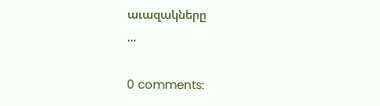աւազակները
...

0 comments: